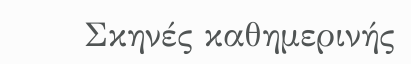Σκηνές καθημερινής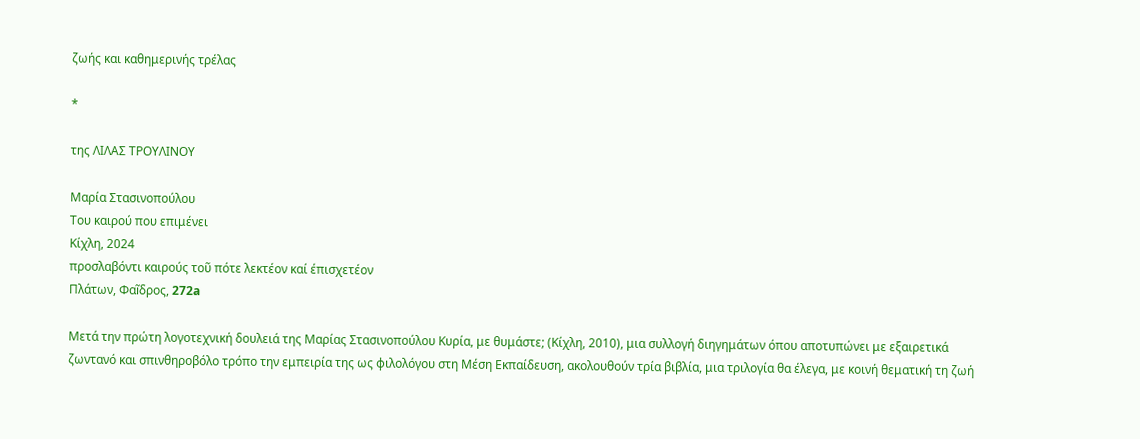ζωής και καθημερινής τρέλας

*

της ΛΙΛΑΣ ΤΡΟΥΛΙΝΟΥ

Μαρία Στασινοπούλου
Του καιρού που επιμένει
Κίχλη, 2024
προσλαβόντι καιρούς τοῦ πότε λεκτέον καί έπισχετέον
Πλάτων, Φαĩδρος, 272a

Μετά την πρώτη λογοτεχνική δουλειά της Μαρίας Στασινοπούλου Κυρία, με θυμάστε; (Κίχλη, 2010), μια συλλογή διηγημάτων όπου αποτυπώνει με εξαιρετικά ζωντανό και σπινθηροβόλο τρόπο την εμπειρία της ως φιλολόγου στη Μέση Εκπαίδευση, ακολουθούν τρία βιβλία, μια τριλογία θα έλεγα, με κοινή θεματική τη ζωή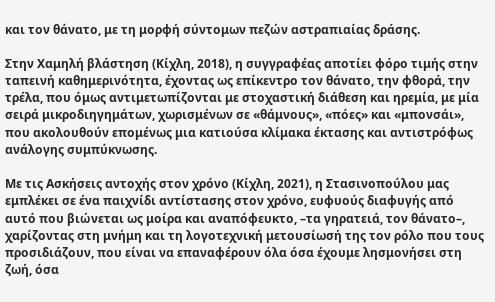και τον θάνατο, με τη μορφή σύντομων πεζών αστραπιαίας δράσης.

Στην Χαμηλή βλάστηση (Κίχλη, 2018), η συγγραφέας αποτίει φόρο τιμής στην ταπεινή καθημερινότητα, έχοντας ως επίκεντρο τον θάνατο, την φθορά, την τρέλα, που όμως αντιμετωπίζονται με στοχαστική διάθεση και ηρεμία, με μία σειρά μικροδιηγημάτων, χωρισμένων σε «θάμνους», «πόες» και «μπονσάι», που ακολουθούν επομένως μια κατιούσα κλίμακα έκτασης και αντιστρόφως ανάλογης συμπύκνωσης.

Με τις Ασκήσεις αντοχής στον χρόνο (Κίχλη, 2021), η Στασινοπούλου μας εμπλέκει σε ένα παιχνίδι αντίστασης στον χρόνο, ευφυούς διαφυγής από αυτό που βιώνεται ως μοίρα και αναπόφευκτο, –τα γηρατειά, τον θάνατο–, χαρίζοντας στη μνήμη και τη λογοτεχνική μετουσίωσή της τον ρόλο που τους προσιδιάζουν, που είναι να επαναφέρουν όλα όσα έχουμε λησμονήσει στη ζωή, όσα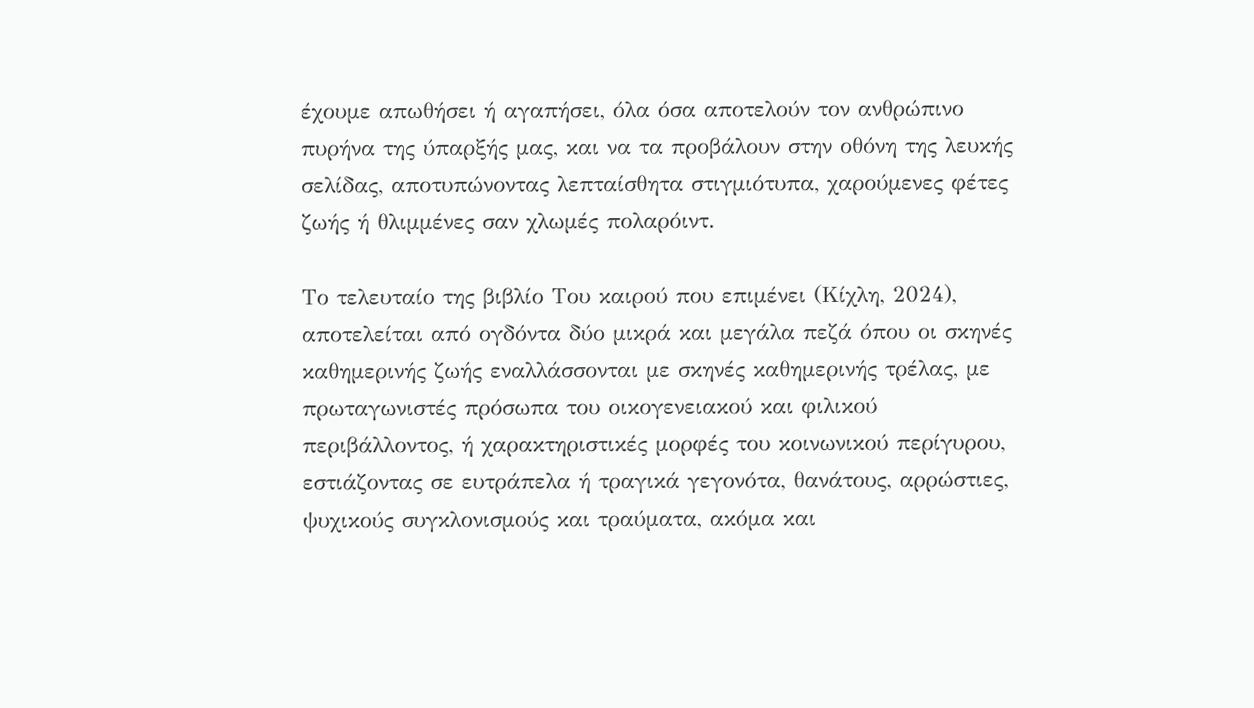έχουμε απωθήσει ή αγαπήσει, όλα όσα αποτελούν τον ανθρώπινο πυρήνα της ύπαρξής μας, και να τα προβάλουν στην οθόνη της λευκής σελίδας, αποτυπώνοντας λεπταίσθητα στιγμιότυπα, χαρούμενες φέτες ζωής ή θλιμμένες σαν χλωμές πολαρόιντ.

Το τελευταίο της βιβλίο Του καιρού που επιμένει (Κίχλη, 2024), αποτελείται από ογδόντα δύο μικρά και μεγάλα πεζά όπου οι σκηνές καθημερινής ζωής εναλλάσσονται με σκηνές καθημερινής τρέλας, με πρωταγωνιστές πρόσωπα του οικογενειακού και φιλικού περιβάλλοντος, ή χαρακτηριστικές μορφές του κοινωνικού περίγυρου, εστιάζοντας σε ευτράπελα ή τραγικά γεγονότα, θανάτους, αρρώστιες, ψυχικούς συγκλονισμούς και τραύματα, ακόμα και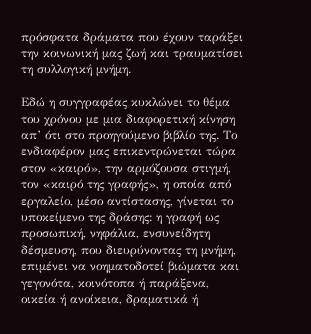πρόσφατα δράματα που έχουν ταράξει την κοινωνική μας ζωή και τραυματίσει τη συλλογική μνήμη.

Εδώ η συγγραφέας κυκλώνει το θέμα του χρόνου με μια διαφορετική κίνηση απ’ ότι στο προηγούμενο βιβλίο της. Το ενδιαφέρον μας επικεντρώνεται τώρα στον «καιρό», την αρμόζουσα στιγμή, τον «καιρό της γραφής», η οποία από εργαλείο, μέσο αντίστασης, γίνεται το υποκείμενο της δράσης: η γραφή ως προσωπική, νηφάλια, ενσυνείδητη δέσμευση, που διευρύνοντας τη μνήμη, επιμένει να νοηματοδοτεί βιώματα και γεγονότα, κοινότοπα ή παράξενα, οικεία ή ανοίκεια, δραματικά ή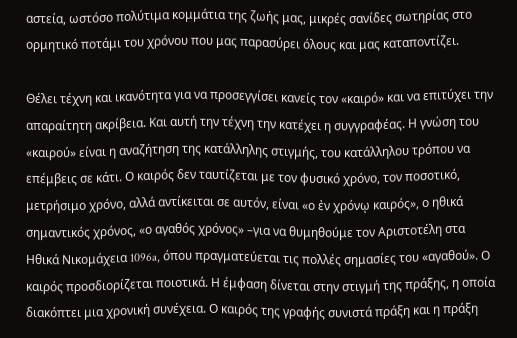αστεία, ωστόσο πολύτιμα κομμάτια της ζωής μας, μικρές σανίδες σωτηρίας στο ορμητικό ποτάμι του χρόνου που μας παρασύρει όλους και μας καταποντίζει.

Θέλει τέχνη και ικανότητα για να προσεγγίσει κανείς τον «καιρό» και να επιτύχει την απαραίτητη ακρίβεια. Και αυτή την τέχνη την κατέχει η συγγραφέας. Η γνώση του «καιρού» είναι η αναζήτηση της κατάλληλης στιγμής, του κατάλληλου τρόπου να επέμβεις σε κάτι. Ο καιρός δεν ταυτίζεται με τον φυσικό χρόνο, τον ποσοτικό, μετρήσιμο χρόνο, αλλά αντίκειται σε αυτόν, είναι «ο ἐν χρόνῳ καιρός», ο ηθικά σημαντικός χρόνος, «ο αγαθός χρόνος» –για να θυμηθούμε τον Αριστοτέλη στα Ηθικά Νικομάχεια 1096a, όπου πραγματεύεται τις πολλές σημασίες του «αγαθού». Ο καιρός προσδιορίζεται ποιοτικά. Η έμφαση δίνεται στην στιγμή της πράξης, η οποία διακόπτει μια χρονική συνέχεια. Ο καιρός της γραφής συνιστά πράξη και η πράξη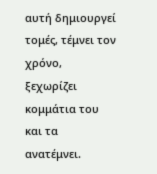αυτή δημιουργεί τομές, τέμνει τον χρόνο, ξεχωρίζει κομμάτια του και τα ανατέμνει.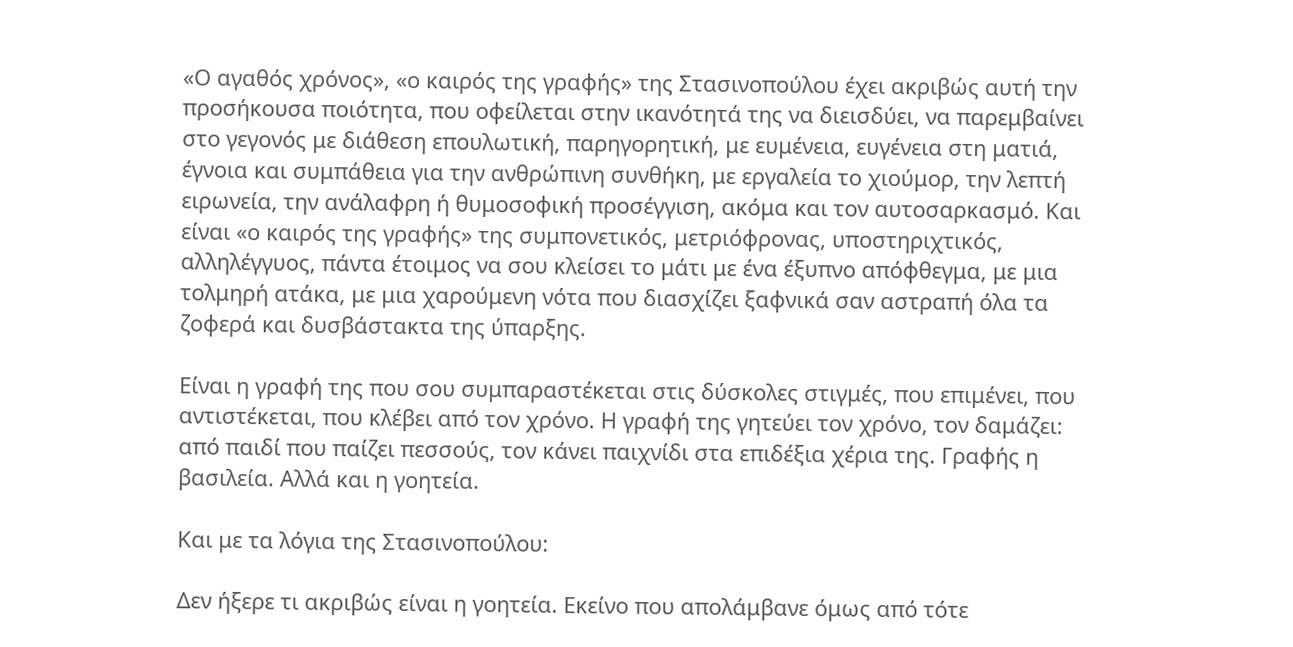«Ο αγαθός χρόνος», «ο καιρός της γραφής» της Στασινοπούλου έχει ακριβώς αυτή την προσήκουσα ποιότητα, που οφείλεται στην ικανότητά της να διεισδύει, να παρεμβαίνει στο γεγονός με διάθεση επουλωτική, παρηγορητική, με ευμένεια, ευγένεια στη ματιά, έγνοια και συμπάθεια για την ανθρώπινη συνθήκη, με εργαλεία το χιούμορ, την λεπτή ειρωνεία, την ανάλαφρη ή θυμοσοφική προσέγγιση, ακόμα και τον αυτοσαρκασμό. Και είναι «ο καιρός της γραφής» της συμπονετικός, μετριόφρονας, υποστηριχτικός, αλληλέγγυος, πάντα έτοιμος να σου κλείσει το μάτι με ένα έξυπνο απόφθεγμα, με μια τολμηρή ατάκα, με μια χαρούμενη νότα που διασχίζει ξαφνικά σαν αστραπή όλα τα ζοφερά και δυσβάστακτα της ύπαρξης.

Είναι η γραφή της που σου συμπαραστέκεται στις δύσκολες στιγμές, που επιμένει, που αντιστέκεται, που κλέβει από τον χρόνο. Η γραφή της γητεύει τον χρόνο, τον δαμάζει: από παιδί που παίζει πεσσούς, τον κάνει παιχνίδι στα επιδέξια χέρια της. Γραφής η βασιλεία. Αλλά και η γοητεία.

Και με τα λόγια της Στασινοπούλου:

Δεν ήξερε τι ακριβώς είναι η γοητεία. Εκείνο που απολάμβανε όμως από τότε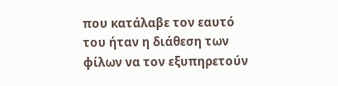που κατάλαβε τον εαυτό του ήταν η διάθεση των φίλων να τον εξυπηρετούν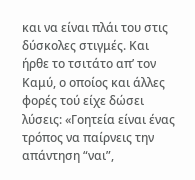και να είναι πλάι του στις δύσκολες στιγμές. Και ήρθε το τσιτάτο απ’ τον Καμύ, ο οποίος και άλλες φορές τού είχε δώσει λύσεις: «Γοητεία είναι ένας τρόπος να παίρνεις την απάντηση “ναι”,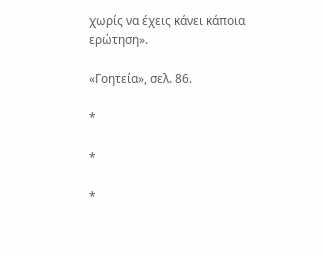χωρίς να έχεις κάνει κάποια ερώτηση».

«Γοητεία», σελ. 86.

*

*

*